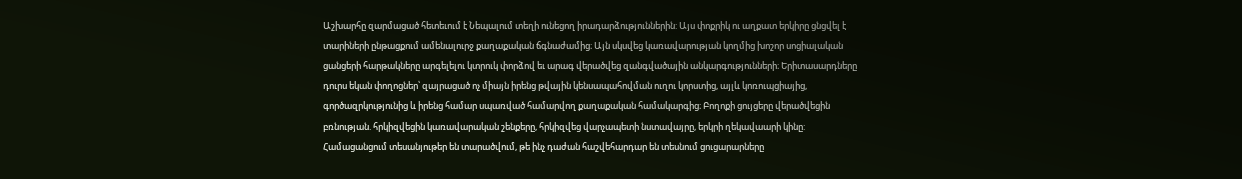Աշխարհը զարմացած հետեւում է Նեպալում տեղի ունեցող իրադարձություններին: Այս փոքրիկ ու աղքատ երկիրը ցնցվել է տարիների ընթացքում ամենալուրջ քաղաքական ճգնաժամից։ Այն սկսվեց կառավարության կողմից խոշոր սոցիալական ցանցերի հարթակները արգելելու կտրուկ փորձով եւ արագ վերածվեց զանգվածային անկարգությունների։ Երիտասարդները դուրս եկան փողոցներ՝ զայրացած ոչ միայն իրենց թվային կենսապահովման ուղու կորստից, այլև կոռուպցիայից, գործազրկությունից և իրենց համար սպառված համարվող քաղաքական համակարգից։ Բողոքի ցույցերը վերածվեցին բռնության. հրկիզվեցին կառավարական շենքերը, հրկիզվեց վարչապետի նստավայրը, երկրի ղեկավաարի կինը: Համացանցում տեսանյութեր են տարածվում, թե ինչ դաժան հաշվեհարդար են տեսնում ցուցարարները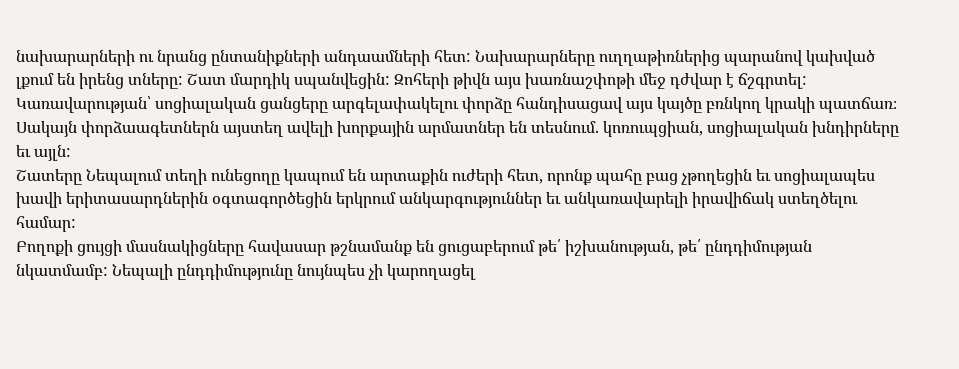նախարարների ու նրանց ընտանիքների անդաամների հետ: Նախարարները ուղղաթիռներից պարանով կախված լքում են իրենց տները: Շատ մարդիկ սպանվեցին: Զոհերի թիվն այս խառնաշփոթի մեջ դժվար է ճշգրտել:
Կառավարության՝ սոցիալական ցանցերը արգելափակելու փորձը հանդիսացավ այս կայծը բռնկող կրակի պատճառ։ Սակայն փորձաագետներն այստեղ ավելի խորքային արմատներ են տեսնում. կոռուպցիան, սոցիալական խնդիրները եւ այլն:
Շատերը Նեպալում տեղի ունեցողը կապում են արտաքին ուժերի հետ, որոնք պահը բաց չթողեցին եւ սոցիալապես խավի երիտասարդներին օգտագործեցին երկրում անկարգություններ եւ անկառավարելի իրավիճակ ստեղծելու համար:
Բողոքի ցույցի մասնակիցները հավասար թշնամանք են ցուցաբերում թե՛ իշխանության, թե՛ ընդդիմության նկատմամբ: Նեպալի ընդդիմությունը նույնպես չի կարողացել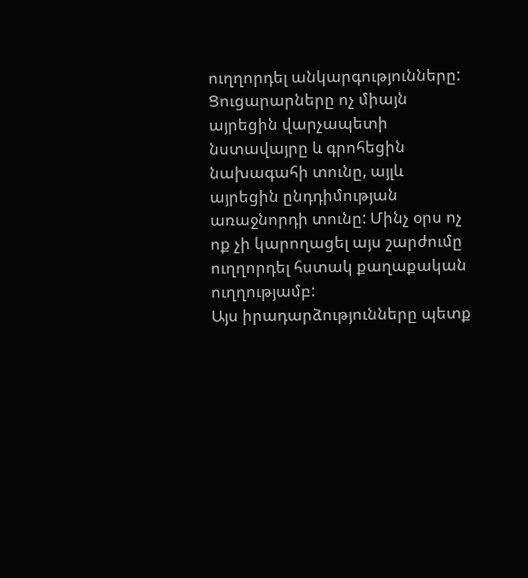ուղղորդել անկարգությունները: Ցուցարարները ոչ միայն այրեցին վարչապետի նստավայրը և գրոհեցին նախագահի տունը, այլև այրեցին ընդդիմության առաջնորդի տունը: Մինչ օրս ոչ ոք չի կարողացել այս շարժումը ուղղորդել հստակ քաղաքական ուղղությամբ:
Այս իրադարձությունները պետք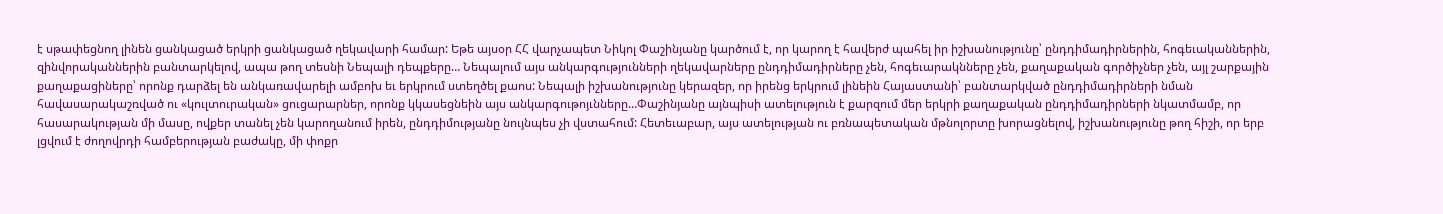է սթափեցնող լինեն ցանկացած երկրի ցանկացած ղեկավարի համար: Եթե այսօր ՀՀ վարչապետ Նիկոլ Փաշինյանը կարծում է, որ կարող է հավերժ պահել իր իշխանությունը՝ ընդդիմադիրներին, հոգեւականներին, զինվորականներին բանտարկելով, ապա թող տեսնի Նեպալի դեպքերը… Նեպալում այս անկարգությունների ղեկավարները ընդդիմադիրները չեն, հոգեւարակնները չեն, քաղաքական գործիչներ չեն, այլ շարքային քաղաքացիները՝ որոնք դարձել են անկառավարելի ամբոխ եւ երկրում ստեղծել քաոս: Նեպալի իշխանությունը կերազեր, որ իրենց երկրում լինեին Հայաստանի՝ բանտարկված ընդդիմադիրների նման հավասարակաշռված ու «կուլտուրական» ցուցարարներ, որոնք կկասեցնեին այս անկարգութոյւնները…Փաշինյանը այնպիսի ատելություն է քարզում մեր երկրի քաղաքական ընդդիմադիրների նկատմամբ, որ հասարակության մի մասը, ովքեր տանել չեն կարողանում իրեն, ընդդիմությանը նույնպես չի վստահում: Հետեւաբար, այս ատելության ու բռնապետական մթնոլորտը խորացնելով, իշխանությունը թող հիշի, որ երբ լցվում է ժողովրդի համբերության բաժակը, մի փոքր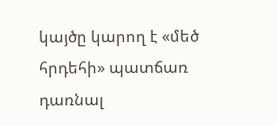կայծը կարող է «մեծ հրդեհի» պատճառ դառնալ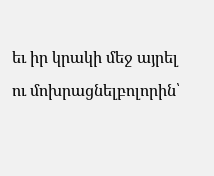եւ իր կրակի մեջ այրել ու մոխրացնելբոլորին՝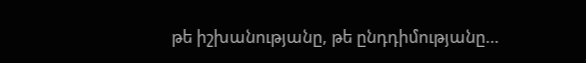թե իշխանությանը, թե ընդդիմությանը…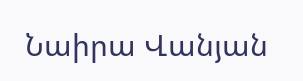Նաիրա Վանյան